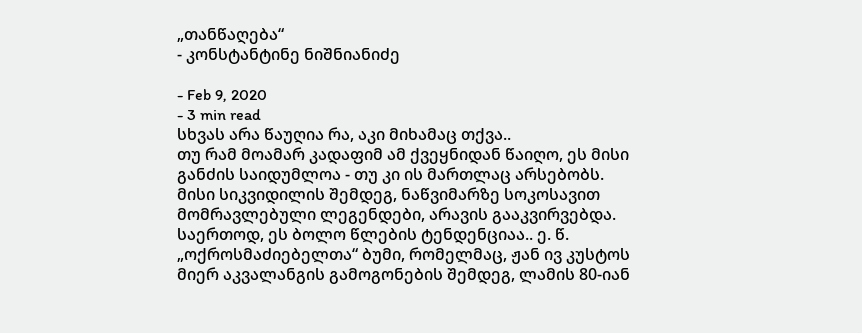„თანწაღება“
- კონსტანტინე ნიშნიანიძე

- Feb 9, 2020
- 3 min read
სხვას არა წაუღია რა, აკი მიხამაც თქვა..
თუ რამ მოამარ კადაფიმ ამ ქვეყნიდან წაიღო, ეს მისი განძის საიდუმლოა - თუ კი ის მართლაც არსებობს. მისი სიკვიდილის შემდეგ, ნაწვიმარზე სოკოსავით მომრავლებული ლეგენდები, არავის გააკვირვებდა. საერთოდ, ეს ბოლო წლების ტენდენციაა.. ე. წ. „ოქროსმაძიებელთა“ ბუმი, რომელმაც, ჟან ივ კუსტოს მიერ აკვალანგის გამოგონების შემდეგ, ლამის 80-იან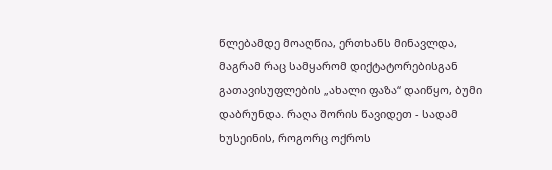წლებამდე მოაღწია, ერთხანს მინავლდა, მაგრამ რაც სამყარომ დიქტატორებისგან გათავისუფლების „ახალი ფაზა“ დაიწყო, ბუმი დაბრუნდა. რაღა შორის წავიდეთ - სადამ ხუსეინის, როგორც ოქროს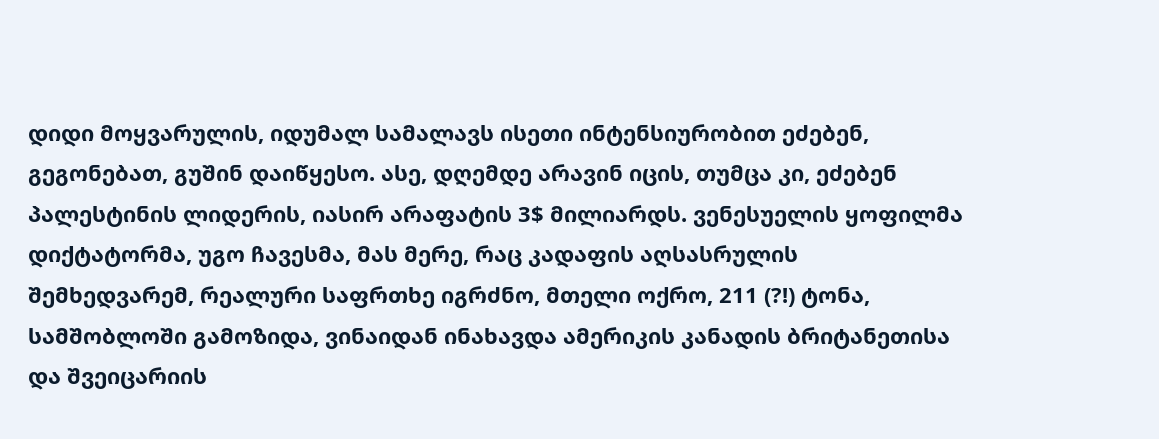დიდი მოყვარულის, იდუმალ სამალავს ისეთი ინტენსიურობით ეძებენ, გეგონებათ, გუშინ დაიწყესო. ასე, დღემდე არავინ იცის, თუმცა კი, ეძებენ პალესტინის ლიდერის, იასირ არაფატის 3$ მილიარდს. ვენესუელის ყოფილმა დიქტატორმა, უგო ჩავესმა, მას მერე, რაც კადაფის აღსასრულის შემხედვარემ, რეალური საფრთხე იგრძნო, მთელი ოქრო, 211 (?!) ტონა, სამშობლოში გამოზიდა, ვინაიდან ინახავდა ამერიკის კანადის ბრიტანეთისა და შვეიცარიის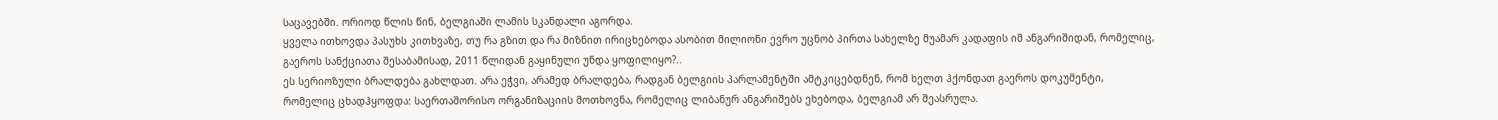საცავებში. ორიოდ წლის წინ, ბელგიაში ლამის სკანდალი აგორდა.
ყველა ითხოვდა პასუხს კითხვაზე, თუ რა გზით და რა მიზნით ირიცხებოდა ასობით მილიონი ევრო უცნობ პირთა სახელზე მუამარ კადაფის იმ ანგარიშიდან, რომელიც, გაეროს სანქციათა შესაბამისად, 2011 წლიდან გაყინული უნდა ყოფილიყო?..
ეს სერიოზული ბრალდება გახლდათ. არა ეჭვი, არამედ ბრალდება, რადგან ბელგიის პარლამენტში ამტკიცებდნენ, რომ ხელთ ჰქონდათ გაეროს დოკუმენტი, რომელიც ცხადჰყოფდა: საერთაშორისო ორგანიზაციის მოთხოვნა, რომელიც ლიბანურ ანგარიშებს ეხებოდა, ბელგიამ არ შეასრულა.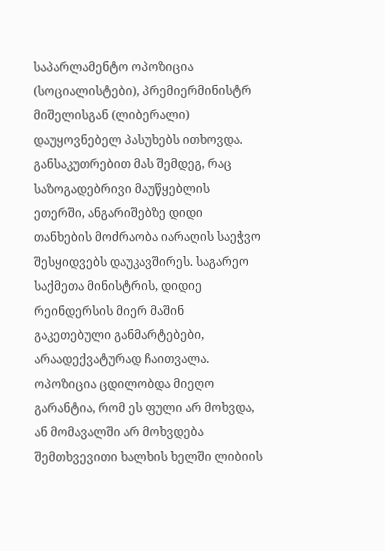საპარლამენტო ოპოზიცია (სოციალისტები), პრემიერმინისტრ მიშელისგან (ლიბერალი) დაუყოვნებელ პასუხებს ითხოვდა. განსაკუთრებით მას შემდეგ, რაც საზოგადებრივი მაუწყებლის ეთერში, ანგარიშებზე დიდი თანხების მოძრაობა იარაღის საეჭვო შესყიდვებს დაუკავშირეს. საგარეო საქმეთა მინისტრის, დიდიე რეინდერსის მიერ მაშინ გაკეთებული განმარტებები, არაადექვატურად ჩაითვალა. ოპოზიცია ცდილობდა მიეღო გარანტია, რომ ეს ფული არ მოხვდა, ან მომავალში არ მოხვდება შემთხვევითი ხალხის ხელში ლიბიის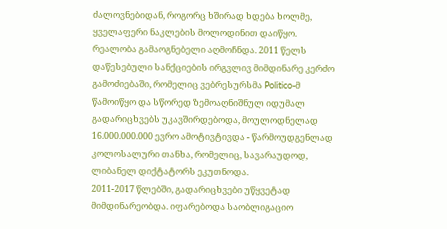ძალოვნებიდან, როგორც ხშირად ხდება ხოლმე,
ყველაფერი ნაკლების მოლოდინით დაიწყო. რეალობა გამაოგნებელი აღმოჩნდა. 2011 წელს დაწესებული სანქციების ირგვლივ მიმდინარე კერძო გამოძიებაში, რომელიც ვებრესურსმა Politico-მ წამოიწყო და სწორედ ზემოაღნიშნულ იდუმალ გადარიცხვებს უკავშირდებოდა, მოულოდნელად 16.000.000.000 ევრო ამოტივტივდა - წარმოუდგენლად კოლოსალური თანხა, რომელიც, სავარაუდოდ, ლიბანელ დიქტატორს ეკუთნოდა.
2011-2017 წლებში, გადარიცხვები უწყვეტად მიმდინარეობდა. იფარებოდა საობლიგაციო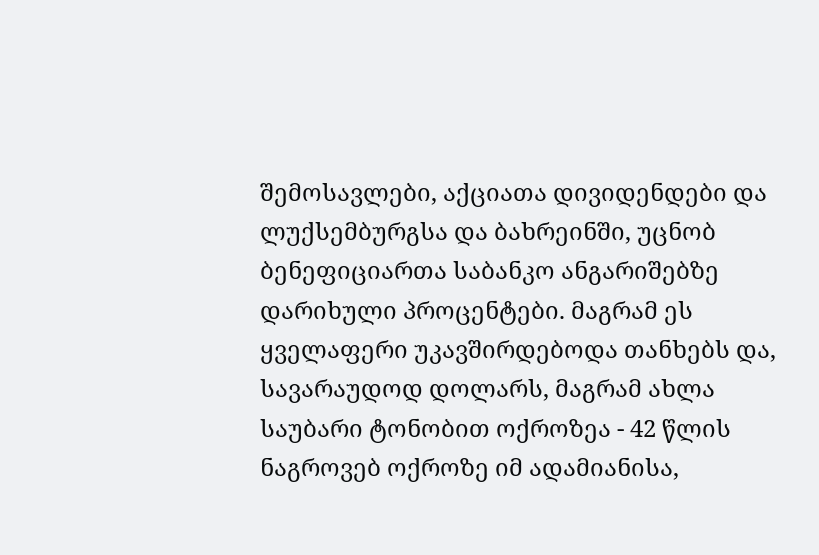შემოსავლები, აქციათა დივიდენდები და ლუქსემბურგსა და ბახრეინში, უცნობ ბენეფიციართა საბანკო ანგარიშებზე დარიხული პროცენტები. მაგრამ ეს ყველაფერი უკავშირდებოდა თანხებს და, სავარაუდოდ დოლარს, მაგრამ ახლა საუბარი ტონობით ოქროზეა - 42 წლის ნაგროვებ ოქროზე იმ ადამიანისა,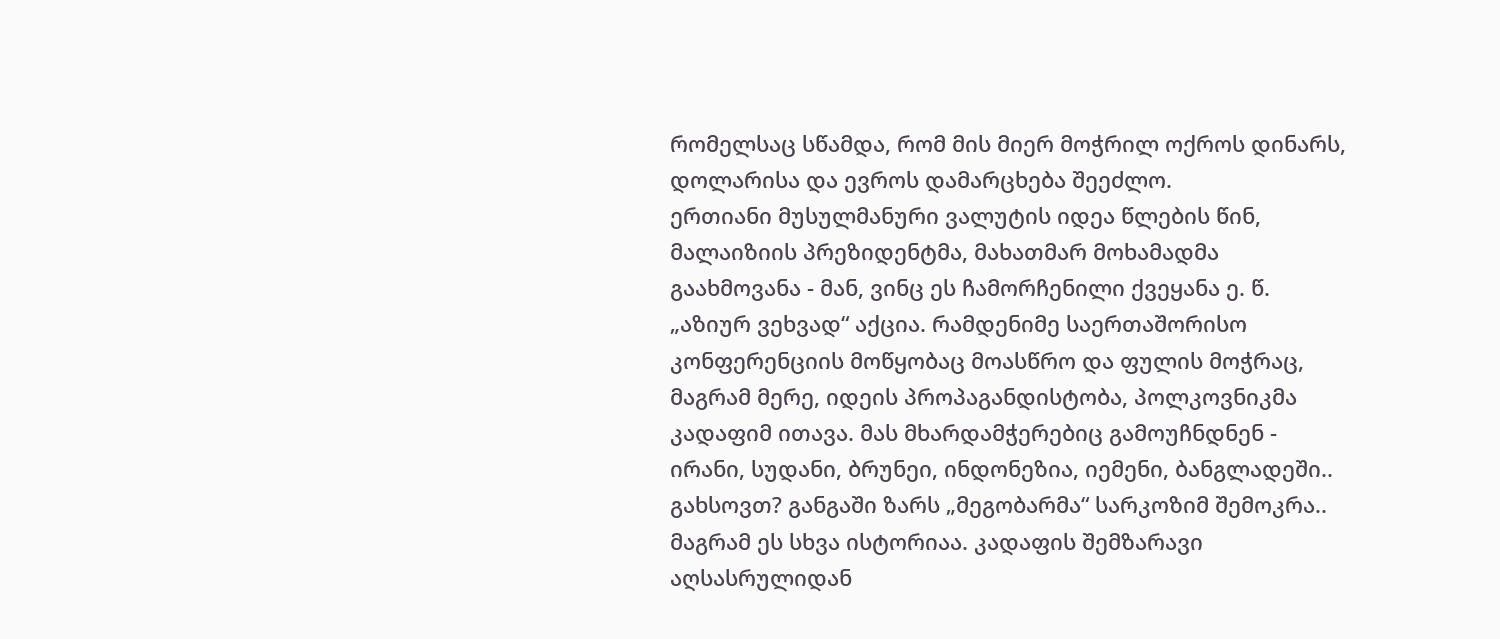რომელსაც სწამდა, რომ მის მიერ მოჭრილ ოქროს დინარს, დოლარისა და ევროს დამარცხება შეეძლო.
ერთიანი მუსულმანური ვალუტის იდეა წლების წინ, მალაიზიის პრეზიდენტმა, მახათმარ მოხამადმა გაახმოვანა - მან, ვინც ეს ჩამორჩენილი ქვეყანა ე. წ. „აზიურ ვეხვად“ აქცია. რამდენიმე საერთაშორისო კონფერენციის მოწყობაც მოასწრო და ფულის მოჭრაც, მაგრამ მერე, იდეის პროპაგანდისტობა, პოლკოვნიკმა კადაფიმ ითავა. მას მხარდამჭერებიც გამოუჩნდნენ - ირანი, სუდანი, ბრუნეი, ინდონეზია, იემენი, ბანგლადეში.. გახსოვთ? განგაში ზარს „მეგობარმა“ სარკოზიმ შემოკრა.. მაგრამ ეს სხვა ისტორიაა. კადაფის შემზარავი აღსასრულიდან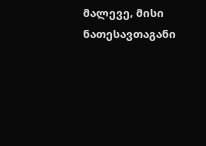მალევე, მისი ნათესავთაგანი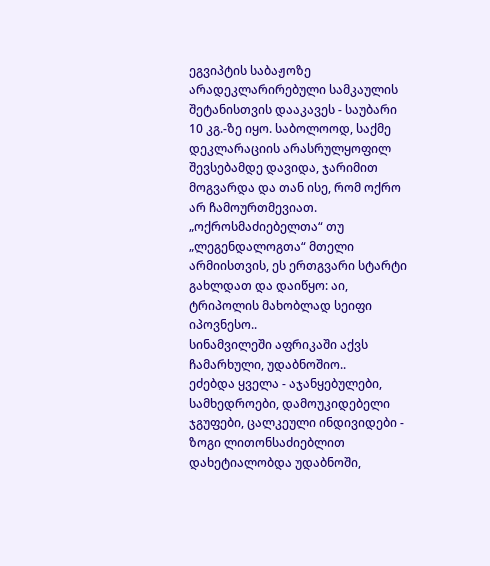ეგვიპტის საბაჟოზე არადეკლარირებული სამკაულის შეტანისთვის დააკავეს - საუბარი 10 კგ.-ზე იყო. საბოლოოდ, საქმე დეკლარაციის არასრულყოფილ შევსებამდე დავიდა, ჯარიმით მოგვარდა და თან ისე, რომ ოქრო არ ჩამოურთმევიათ. „ოქროსმაძიებელთა“ თუ „ლეგენდალოგთა“ მთელი არმიისთვის, ეს ერთგვარი სტარტი გახლდათ და დაიწყო: აი, ტრიპოლის მახობლად სეიფი იპოვნესო..
სინამვილეში აფრიკაში აქვს ჩამარხული, უდაბნოშიო..
ეძებდა ყველა - აჯანყებულები, სამხედროები, დამოუკიდებელი ჯგუფები, ცალკეული ინდივიდები - ზოგი ლითონსაძიებლით დახეტიალობდა უდაბნოში,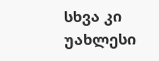სხვა კი უახლესი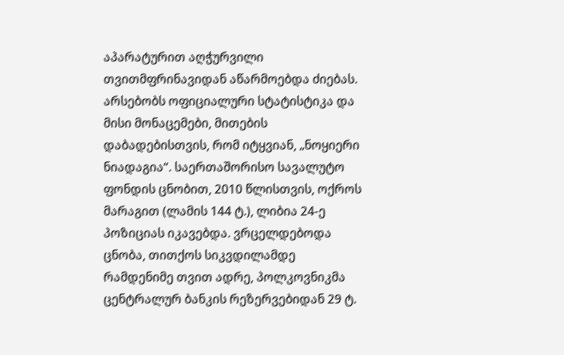აპარატურით აღჭურვილი თვითმფრინავიდან აწარმოებდა ძიებას. არსებობს ოფიციალური სტატისტიკა და მისი მონაცემები, მითების დაბადებისთვის, რომ იტყვიან, „ნოყიერი ნიადაგია“. საერთაშორისო სავალუტო ფონდის ცნობით, 2010 წლისთვის, ოქროს მარაგით (ლამის 144 ტ.), ლიბია 24-ე პოზიციას იკავებდა. ვრცელდებოდა ცნობა, თითქოს სიკვდილამდე რამდენიმე თვით ადრე, პოლკოვნიკმა ცენტრალურ ბანკის რეზერვებიდან 29 ტ.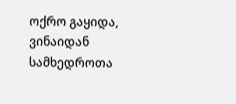ოქრო გაყიდა, ვინაიდან სამხედროთა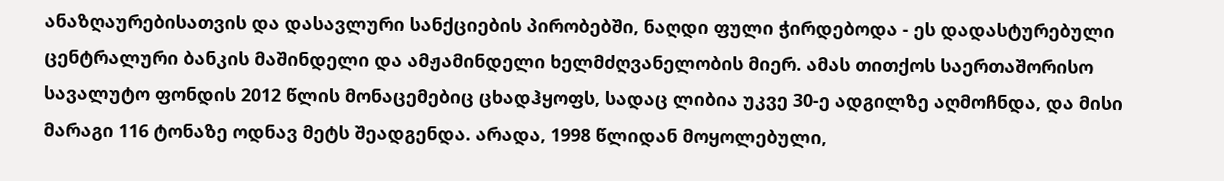ანაზღაურებისათვის და დასავლური სანქციების პირობებში, ნაღდი ფული ჭირდებოდა - ეს დადასტურებული ცენტრალური ბანკის მაშინდელი და ამჟამინდელი ხელმძღვანელობის მიერ. ამას თითქოს საერთაშორისო სავალუტო ფონდის 2012 წლის მონაცემებიც ცხადჰყოფს, სადაც ლიბია უკვე 30-ე ადგილზე აღმოჩნდა, და მისი მარაგი 116 ტონაზე ოდნავ მეტს შეადგენდა. არადა, 1998 წლიდან მოყოლებული,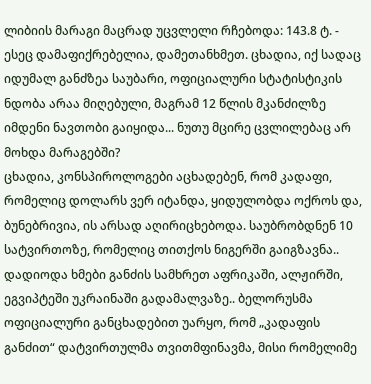ლიბიის მარაგი მაცრად უცვლელი რჩებოდა: 143.8 ტ. - ესეც დამაფიქრებელია, დამეთანხმეთ. ცხადია, იქ სადაც იდუმალ განძზეა საუბარი, ოფიციალური სტატისტიკის ნდობა არაა მიღებული, მაგრამ 12 წლის მკანძილზე იმდენი ნავთობი გაიყიდა... ნუთუ მცირე ცვლილებაც არ მოხდა მარაგებში?
ცხადია, კონსპიროლოგები აცხადებენ, რომ კადაფი, რომელიც დოლარს ვერ იტანდა, ყიდულობდა ოქროს და, ბუნებრივია, ის არსად აღირიცხებოდა. საუბრობდნენ 10 სატვირთოზე, რომელიც თითქოს ნიგერში გაიგზავნა.. დადიოდა ხმები განძის სამხრეთ აფრიკაში, ალჟირში, ეგვიპტეში უკრაინაში გადამალვაზე.. ბელორუსმა ოფიციალური განცხადებით უარყო, რომ „კადაფის განძით“ დატვირთულმა თვითმფინავმა, მისი რომელიმე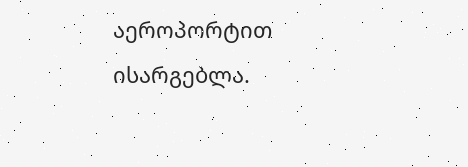აეროპორტით ისარგებლა.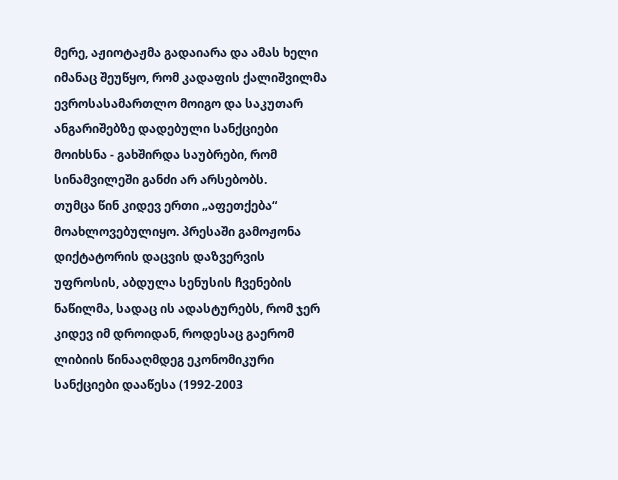მერე, აჟიოტაჟმა გადაიარა და ამას ხელი იმანაც შეუწყო, რომ კადაფის ქალიშვილმა ევროსასამართლო მოიგო და საკუთარ ანგარიშებზე დადებული სანქციები მოიხსნა - გახშირდა საუბრები, რომ სინამვილეში განძი არ არსებობს.
თუმცა წინ კიდევ ერთი „აფეთქება“ მოახლოვებულიყო. პრესაში გამოჟონა დიქტატორის დაცვის დაზვერვის უფროსის, აბდულა სენუსის ჩვენების ნაწილმა, სადაც ის ადასტურებს, რომ ჯერ კიდევ იმ დროიდან, როდესაც გაერომ ლიბიის წინააღმდეგ ეკონომიკური სანქციები დააწესა (1992-2003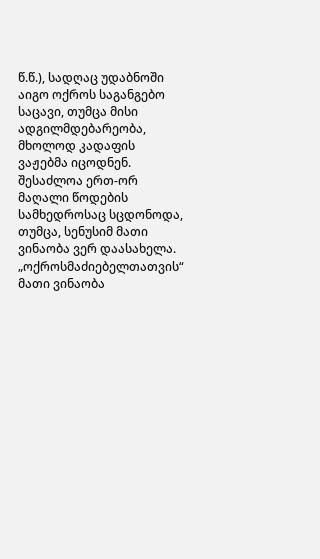წ.წ.), სადღაც უდაბნოში აიგო ოქროს საგანგებო საცავი, თუმცა მისი ადგილმდებარეობა, მხოლოდ კადაფის ვაჟებმა იცოდნენ. შესაძლოა ერთ-ორ მაღალი წოდების სამხედროსაც სცდონოდა, თუმცა, სენუსიმ მათი ვინაობა ვერ დაასახელა. „ოქროსმაძიებელთათვის“ მათი ვინაობა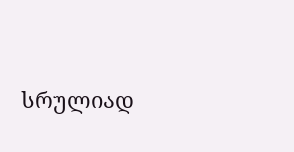სრულიად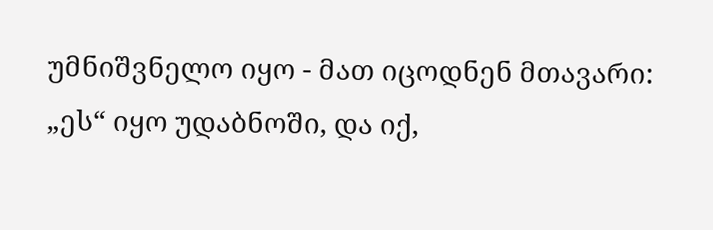უმნიშვნელო იყო - მათ იცოდნენ მთავარი: „ეს“ იყო უდაბნოში, და იქ,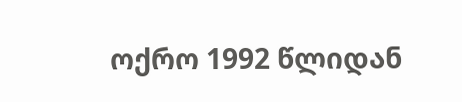ოქრო 1992 წლიდან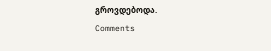გროვდებოდა.
Comments